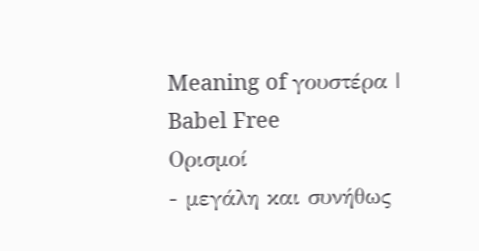Meaning of γουστέρα | Babel Free
Ορισμοί
- μεγάλη και συνήθως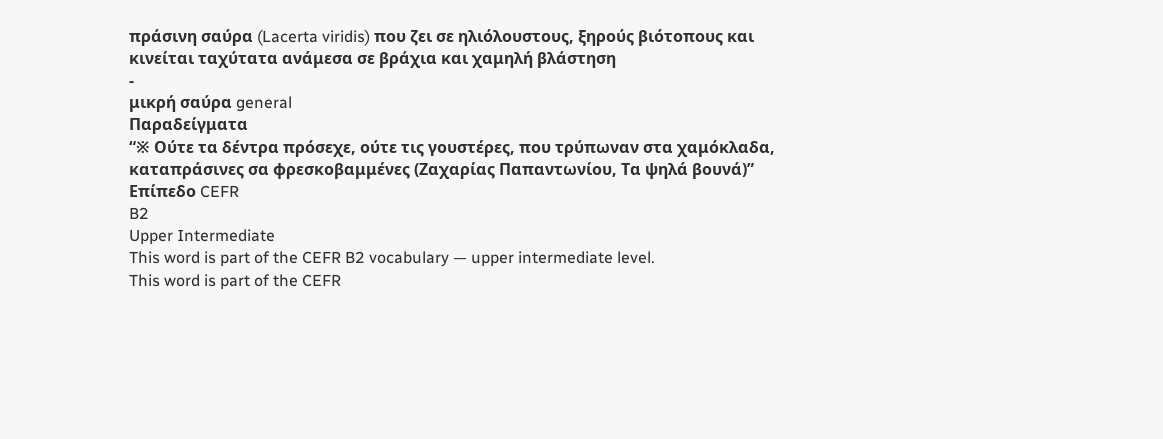πράσινη σαύρα (Lacerta viridis) που ζει σε ηλιόλουστους, ξηρούς βιότοπους και κινείται ταχύτατα ανάμεσα σε βράχια και χαμηλή βλάστηση
-
μικρή σαύρα general
Παραδείγματα
“※ Ούτε τα δέντρα πρόσεχε, ούτε τις γουστέρες, που τρύπωναν στα χαμόκλαδα, καταπράσινες σα φρεσκοβαμμένες (Ζαχαρίας Παπαντωνίου, Τα ψηλά βουνά)”
Επίπεδο CEFR
B2
Upper Intermediate
This word is part of the CEFR B2 vocabulary — upper intermediate level.
This word is part of the CEFR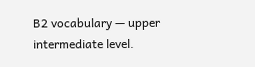B2 vocabulary — upper intermediate level.